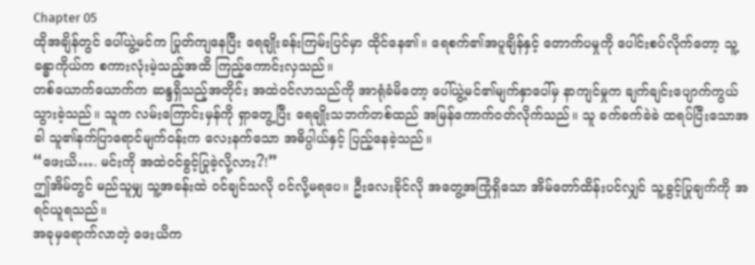Chapter 05
ထိုအချိန်တွင် ပေါ်ယွဲ့မင်က ပြုတ်ကျနေပြီး ရေချိုးခန်းကြမ်းပြင်မှာ ထိုင်နေ၏။ ရေစက်၏အပူချိန်နှင့် တောက်ပမှုကို ပေါင်းစပ်လိုက်တော့ သူ့ခန္ဓာကိုယ်က စကားလုံးမဲ့သည့်အထိ ကြည့်ကောင်းလှသည်။
တစ်ယောက်ယောက်က ဆန္ဒရှိသည့်အတိုင်း အထဲဝင်လာသည်ကို အာရုံခံမိတော့ ပေါ်ယွဲ့မင်၏မျက်နှာပေါ်မှ နာကျင်မှုက ချက်ချင်းပျောက်ကွယ်သွားခဲ့သည်။ သူက လမ်းကြောင်းမှန်ကို ရှာတွေ့ပြီး ရေချိုးသဘက်တစ်ထည် အမြန်ကောက်ဝတ်လိုက်သည်။ သူ ခက်ခက်ခဲခဲ ထရပ်ပြီးသောအခါ သူ၏နက်ပြာရောင်မျက်ဝန်းက လေးနက်သော အဓိပ္ပါယ်နှင့် ပြည့်နေခဲ့သည်။
“ဖေးယိ…. မင်းကို အထဲဝင်ခွင့်ပြုခဲ့လို့လား?!”
ဤအိမ်တွင် မည်သူမျှ သူ့အခန်းထဲ ဝင်ချင်သလို ဝင်လို့မရပေ။ ဦးလေးခိုင်လို အတွေ့အကြုံရှိသော အိမ်တော်ထိန်းပင်လျှင် သူ့ခွင့်ပြုချက်ကို အရင်ယူရသည်။
အခုမှရောက်လာတဲ့ ဖေးယိက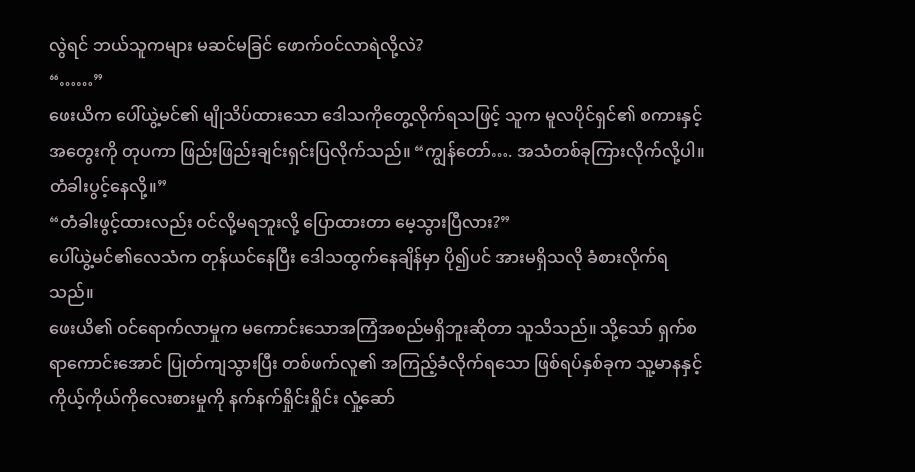လွဲရင် ဘယ်သူကများ မဆင်မခြင် ဖောက်ဝင်လာရဲလို့လဲ?
“……”
ဖေးယိက ပေါ်ယွဲ့မင်၏ မျိုသိပ်ထားသော ဒေါသကိုတွေ့လိုက်ရသဖြင့် သူက မူလပိုင်ရှင်၏ စကားနှင့် အတွေးကို တုပကာ ဖြည်းဖြည်းချင်းရှင်းပြလိုက်သည်။ “ကျွန်တော်…. အသံတစ်ခုကြားလိုက်လို့ပါ။ တံခါးပွင့်နေလို့။”
“တံခါးဖွင့်ထားလည်း ဝင်လို့မရဘူးလို့ ပြောထားတာ မေ့သွားပြီလား?”
ပေါ်ယွဲ့မင်၏လေသံက တုန်ယင်နေပြီး ဒေါသထွက်နေချိန်မှာ ပို၍ပင် အားမရှိသလို ခံစားလိုက်ရသည်။
ဖေးယိ၏ ဝင်ရောက်လာမှုက မကောင်းသောအကြံအစည်မရှိဘူးဆိုတာ သူသိသည်။ သို့သော် ရှက်စရာကောင်းအောင် ပြုတ်ကျသွားပြီး တစ်ဖက်လူ၏ အကြည့်ခံလိုက်ရသော ဖြစ်ရပ်နှစ်ခုက သူ့မာနနှင့် ကိုယ့်ကိုယ်ကိုလေးစားမှုကို နက်နက်ရှိုင်းရှိုင်း လှုံ့ဆော်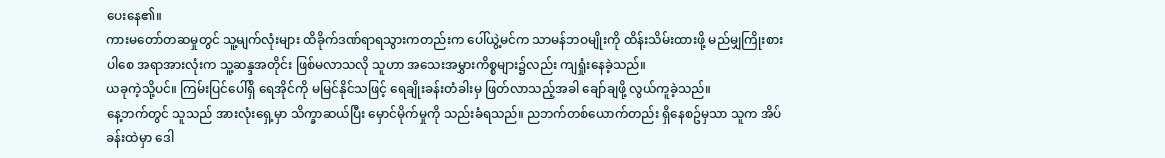ပေးနေ၏။
ကားမတော်တဆမှုတွင် သူ့မျက်လုံးများ ထိခိုက်ဒဏ်ရာရသွားကတည်းက ပေါ်ယွဲ့မင်က သာမန်ဘဝမျိုးကို ထိန်းသိမ်းထားဖို့ မည်မျှကြိုးစားပါစေ အရာအားလုံးက သူ့ဆန္ဒအတိုင်း ဖြစ်မလာသလို သူဟာ အသေးအမွှားကိစ္စများ၌လည်း ကျရှုံးနေခဲ့သည်။
ယခုကဲ့သို့ပင်။ ကြမ်းပြင်ပေါ်ရှိ ရေအိုင်ကို မမြင်နိုင်သဖြင့် ရေချိုးခန်းတံခါးမှ ဖြတ်လာသည့်အခါ ချော်ချဖို့ လွယ်ကူခဲ့သည်။
နေ့ဘက်တွင် သူသည် အားလုံးရှေ့မှာ သိက္ခာဆယ်ပြီး မှောင်မိုက်မှုကို သည်းခံရသည်။ ညဘက်တစ်ယောက်တည်း ရှိနေစဥ်မှသာ သူက အိပ်ခန်းထဲမှာ ဒေါ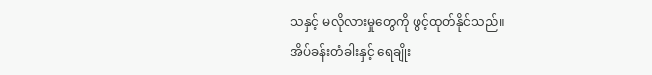သနှင့် မလိုလားမှုတွေကို ဖွင့်ထုတ်နိုင်သည်။
အိပ်ခန်းတံခါးနှင့် ရေချိုး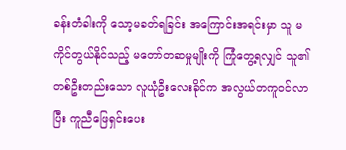ခန်းတံခါးကို သော့မခတ်ရခြင်း အကြောင်းအရင်းမှာ သူ မကိုင်တွယ်နိုင်သည့် မတော်တဆမှုမျိုးကို ကြုံတွေ့ရလျှင် သူ၏ တစ်ဦးတည်းသော လူယုံဦးလေးခိုင်က အလွယ်တကူဝင်လာပြီး ကူညီဖြေရှင်းပေး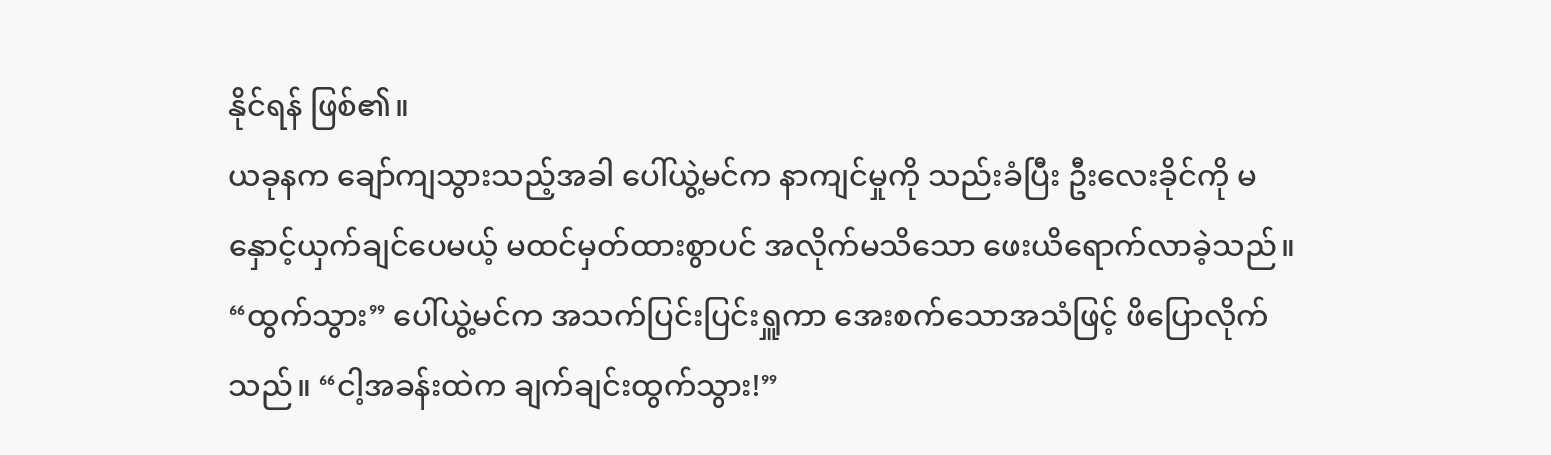နိုင်ရန် ဖြစ်၏။
ယခုနက ချော်ကျသွားသည့်အခါ ပေါ်ယွဲ့မင်က နာကျင်မှုကို သည်းခံပြီး ဦးလေးခိုင်ကို မနှောင့်ယှက်ချင်ပေမယ့် မထင်မှတ်ထားစွာပင် အလိုက်မသိသော ဖေးယိရောက်လာခဲ့သည်။
“ထွက်သွား” ပေါ်ယွဲ့မင်က အသက်ပြင်းပြင်းရှူကာ အေးစက်သောအသံဖြင့် ဖိပြောလိုက်သည်။ “ငါ့အခန်းထဲက ချက်ချင်းထွက်သွား!”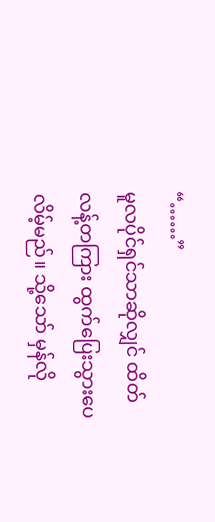“……”
မူလပိုင်ရှင်သာဆိုလျှင် ထိတ်လန့်တကြား ထွက်ပြေးသွားပေလိမ့်မည်။ သို့သော် မှန်လို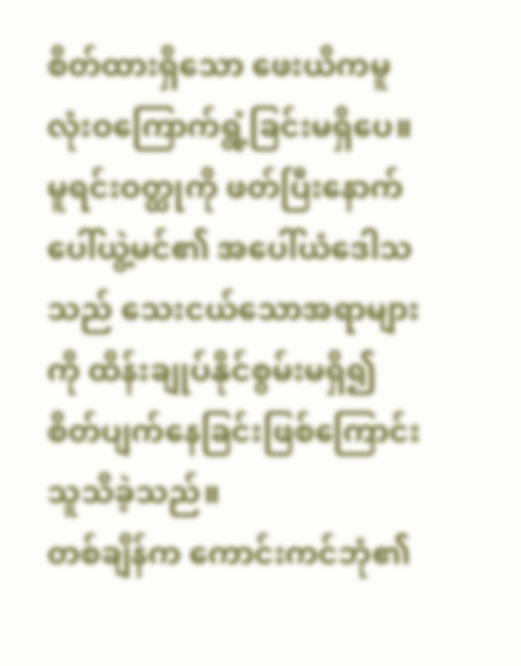စိတ်ထားရှိသော ဖေးယိကမူ လုံးဝကြောက်ရွံ့ခြင်းမရှိပေ။
မူရင်းဝတ္ထုကို ဖတ်ပြီးနောက် ပေါ်ယွဲ့မင်၏ အပေါ်ယံဒေါသသည် သေးငယ်သောအရာများကို ထိန်းချုပ်နိုင်စွမ်းမရှိ၍ စိတ်ပျက်နေခြင်းဖြစ်ကြောင်း သူသိခဲ့သည်။
တစ်ချိန်က ကောင်းကင်ဘုံ၏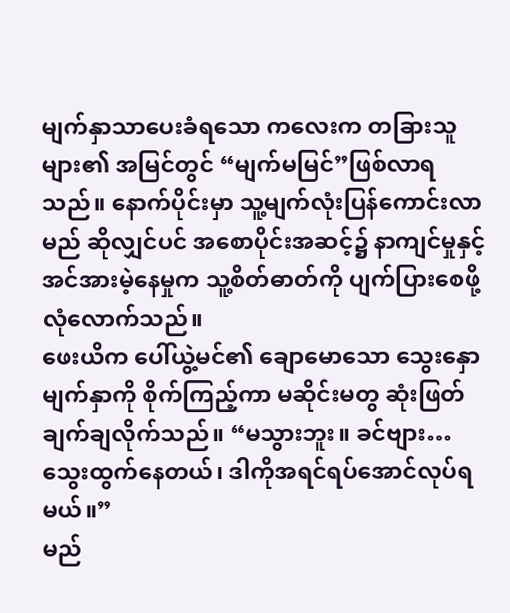မျက်နှာသာပေးခံရသော ကလေးက တခြားသူများ၏ အမြင်တွင် “မျက်မမြင်”ဖြစ်လာရသည်။ နောက်ပိုင်းမှာ သူ့မျက်လုံးပြန်ကောင်းလာမည် ဆိုလျှင်ပင် အစောပိုင်းအဆင့်၌ နာကျင်မှုနှင့် အင်အားမဲ့နေမှုက သူ့စိတ်ဓာတ်ကို ပျက်ပြားစေဖို့ လုံလောက်သည်။
ဖေးယိက ပေါ်ယွဲ့မင်၏ ချောမောသော သွေးနှောမျက်နှာကို စိုက်ကြည့်ကာ မဆိုင်းမတွ ဆုံးဖြတ်ချက်ချလိုက်သည်။ “မသွားဘူး။ ခင်ဗျား… သွေးထွက်နေတယ်၊ ဒါကိုအရင်ရပ်အောင်လုပ်ရမယ်။”
မည်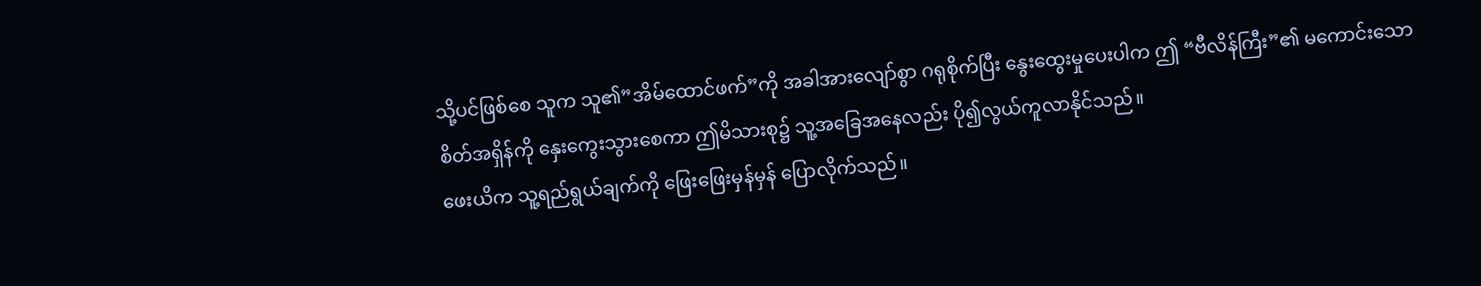သို့ပင်ဖြစ်စေ သူက သူ၏”အိမ်ထောင်ဖက်”ကို အခါအားလျော်စွာ ဂရုစိုက်ပြီး နွေးထွေးမှုပေးပါက ဤ “ဗီလိန်ကြီး”၏ မကောင်းသော စိတ်အရှိန်ကို နှေးကွေးသွားစေကာ ဤမိသားစု၌ သူ့အခြေအနေလည်း ပို၍လွယ်ကူလာနိုင်သည်။
ဖေးယိက သူ့ရည်ရွယ်ချက်ကို ဖြေးဖြေးမှန်မှန် ပြောလိုက်သည်။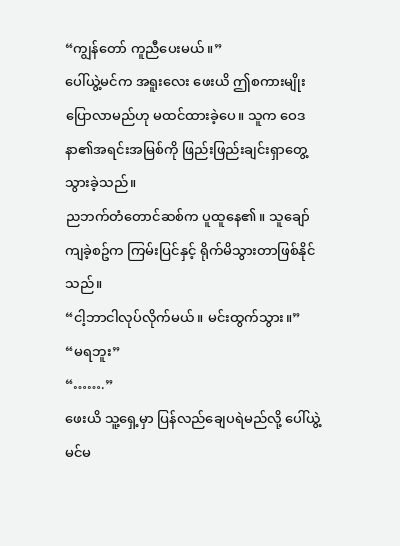“ကျွန်တော် ကူညီပေးမယ်။”
ပေါ်ယွဲ့မင်က အရူးလေး ဖေးယိ ဤစကားမျိုးပြောလာမည်ဟု မထင်ထားခဲ့ပေ။ သူက ဝေဒနာ၏အရင်းအမြစ်ကို ဖြည်းဖြည်းချင်းရှာတွေ့သွားခဲ့သည်။
ညဘက်တံတောင်ဆစ်က ပူထူနေ၏။ သူချော်ကျခဲ့စဥ်က ကြမ်းပြင်နှင့် ရိုက်မိသွားတာဖြစ်နိုင်သည်။
“ငါ့ဘာငါလုပ်လိုက်မယ်။ မင်းထွက်သွား။”
“မရဘူး”
“…….”
ဖေးယိ သူ့ရှေ့မှာ ပြန်လည်ချေပရဲမည်လို့ ပေါ်ယွဲ့မင်မ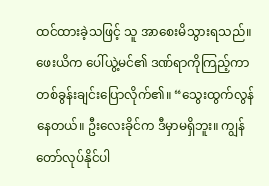ထင်ထားခဲ့သဖြင့် သူ အာစေးမိသွားရသည်။
ဖေးယိက ပေါ်ယွဲ့မင်၏ ဒဏ်ရာကိုကြည့်ကာ တစ်ခွန်းချင်းပြောလိုက်၏။ “သွေးထွက်လွန်နေတယ်။ ဦးလေးခိုင်က ဒီမှာမရှိဘူး။ ကျွန်တော်လုပ်နိုင်ပါ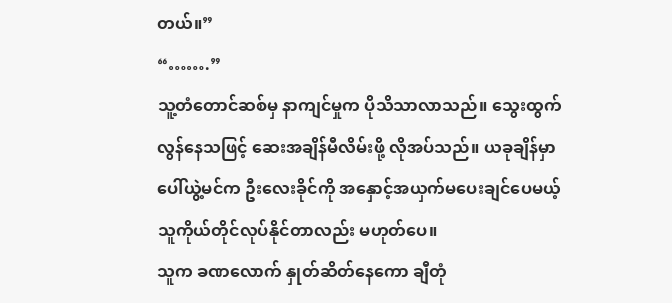တယ်။”
“…….”
သူ့တံတောင်ဆစ်မှ နာကျင်မှုက ပိုသိသာလာသည်။ သွေးထွက်လွန်နေသဖြင့် ဆေးအချိန်မီလိမ်းဖို့ လိုအပ်သည်။ ယခုချိန်မှာ ပေါ်ယွဲ့မင်က ဦးလေးခိုင်ကို အနှောင့်အယှက်မပေးချင်ပေမယ့် သူကိုယ်တိုင်လုပ်နိုင်တာလည်း မဟုတ်ပေ။
သူက ခဏလောက် နှုတ်ဆိတ်နေကော ချီတုံ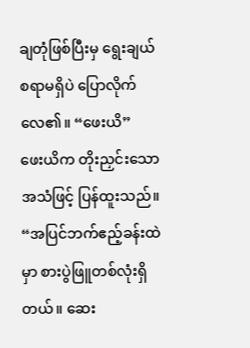ချတုံဖြစ်ပြီးမှ ရွေးချယ်စရာမရှိပဲ ပြောလိုက်လေ၏။ “ဖေးယိ”
ဖေးယိက တိုးညှင်းသောအသံဖြင့် ပြန်ထူးသည်။
“အပြင်ဘက်ဧည့်ခန်းထဲမှာ စားပွဲဖြူတစ်လုံးရှိတယ်။ ဆေး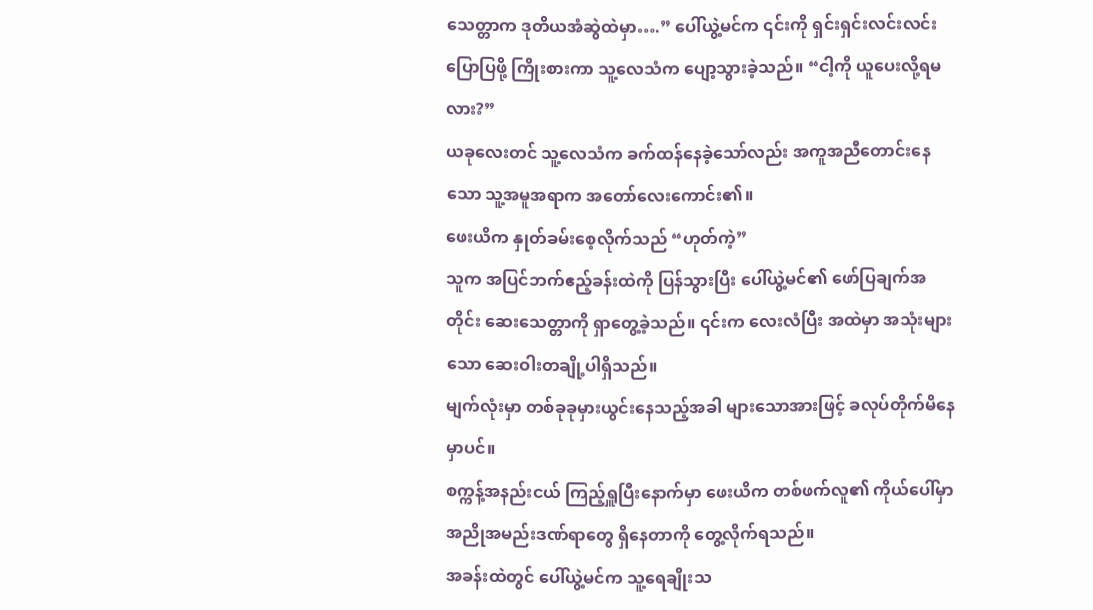သေတ္တာက ဒုတိယအံဆွဲထဲမှာ….” ပေါ်ယွဲ့မင်က ၎င်းကို ရှင်းရှင်းလင်းလင်း ပြောပြဖို့ ကြိုးစားကာ သူ့လေသံက ပျော့သွားခဲ့သည်။ “ငါ့ကို ယူပေးလို့ရမလား?”
ယခုလေးတင် သူ့လေသံက ခက်ထန်နေခဲ့သော်လည်း အကူအညီတောင်းနေသော သူ့အမူအရာက အတော်လေးကောင်း၏။
ဖေးယိက နှုတ်ခမ်းစေ့လိုက်သည် “ဟုတ်ကဲ့”
သူက အပြင်ဘက်ဧည့်ခန်းထဲကို ပြန်သွားပြီး ပေါ်ယွဲ့မင်၏ ဖော်ပြချက်အတိုင်း ဆေးသေတ္တာကို ရှာတွေ့ခဲ့သည်။ ၎င်းက လေးလံပြီး အထဲမှာ အသုံးများသော ဆေးဝါးတချို့ပါရှိသည်။
မျက်လုံးမှာ တစ်ခုခုမှားယွင်းနေသည့်အခါ များသောအားဖြင့် ခလုပ်တိုက်မိနေမှာပင်။
စက္ကန့်အနည်းငယ် ကြည့်ရှူပြီးနောက်မှာ ဖေးယိက တစ်ဖက်လူ၏ ကိုယ်ပေါ်မှာ အညိုအမည်းဒဏ်ရာတွေ ရှိနေတာကို တွေ့လိုက်ရသည်။
အခန်းထဲတွင် ပေါ်ယွဲ့မင်က သူ့ရေချိုးသ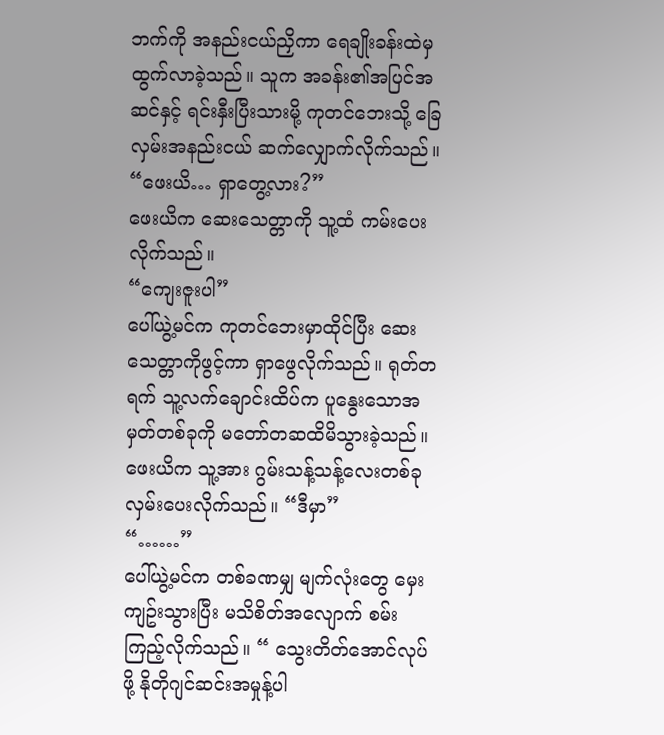ဘက်ကို အနည်းငယ်ညှိကာ ရေချိုးခန်းထဲမှ ထွက်လာခဲ့သည်။ သူက အခန်း၏အပြင်အဆင်နှင့် ရင်းနှီးပြီးသားမို့ ကုတင်ဘေးသို့ ခြေလှမ်းအနည်းငယ် ဆက်လျှောက်လိုက်သည်။ “ဖေးယိ… ရှာတွေ့လား?”
ဖေးယိက ဆေးသေတ္တာကို သူ့ထံ ကမ်းပေးလိုက်သည်။
“ကျေးဇူးပါ”
ပေါ်ယွဲ့မင်က ကုတင်ဘေးမှာထိုင်ပြီး ဆေးသေတ္တာကိုဖွင့်ကာ ရှာဖွေလိုက်သည်။ ရုတ်တရက် သူ့လက်ချောင်းထိပ်က ပူနွေးသောအမှတ်တစ်ခုကို မတော်တဆထိမိသွားခဲ့သည်။
ဖေးယိက သူ့အား ဂွမ်းသန့်သန့်လေးတစ်ခု လှမ်းပေးလိုက်သည်။ “ဒီမှာ”
“……”
ပေါ်ယွဲ့မင်က တစ်ခဏမျှ မျက်လုံးတွေ မှေးကျဥ်းသွားပြီး မသိစိတ်အလျောက် စမ်းကြည့်လိုက်သည်။ “ သွေးတိတ်အောင်လုပ်ဖို့ နိုတိုဂျင်ဆင်းအမှုန့်ပါ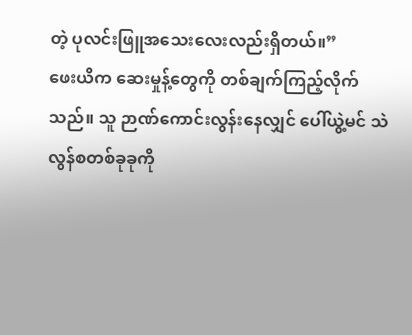တဲ့ ပုလင်းဖြူအသေးလေးလည်းရှိတယ်။”
ဖေးယိက ဆေးမှုန့်တွေကို တစ်ချက်ကြည့်လိုက်သည်။ သူ ဉာဏ်ကောင်းလွန်းနေလျှင် ပေါ်ယွဲ့မင် သဲလွန်စတစ်ခုခုကို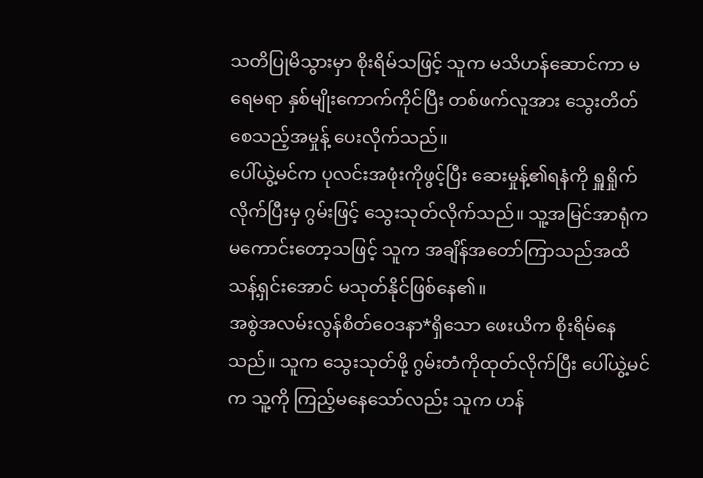သတိပြုမိသွားမှာ စိုးရိမ်သဖြင့် သူက မသိဟန်ဆောင်ကာ မရေမရာ နှစ်မျိုးကောက်ကိုင်ပြီး တစ်ဖက်လူအား သွေးတိတ်စေသည့်အမှုန့် ပေးလိုက်သည်။
ပေါ်ယွဲ့မင်က ပုလင်းအဖုံးကိုဖွင့်ပြီး ဆေးမှုန့်၏ရနံကို ရှူရှိုက်လိုက်ပြီးမှ ဂွမ်းဖြင့် သွေးသုတ်လိုက်သည်။ သူ့အမြင်အာရုံက မကောင်းတော့သဖြင့် သူက အချိန်အတော်ကြာသည်အထိ သန့်ရှင်းအောင် မသုတ်နိုင်ဖြစ်နေ၏။
အစွဲအလမ်းလွန်စိတ်ဝေဒနာ*ရှိသော ဖေးယိက စိုးရိမ်နေသည်။ သူက သွေးသုတ်ဖို့ ဂွမ်းတံကိုထုတ်လိုက်ပြီး ပေါ်ယွဲ့မင်က သူ့ကို ကြည့်မနေသော်လည်း သူက ဟန်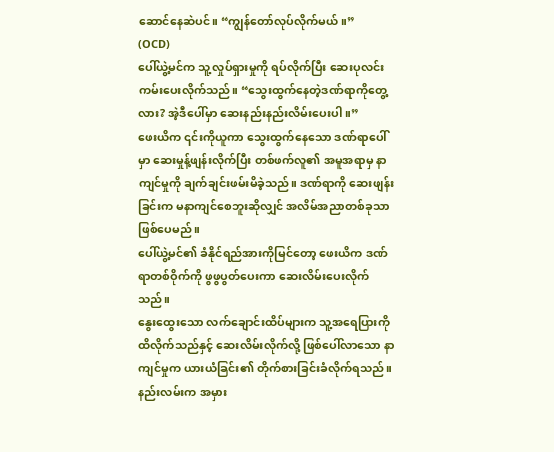ဆောင်နေဆဲပင်။ “ကျွန်တော်လုပ်လိုက်မယ်။”
(OCD)
ပေါ်ယွဲ့မင်က သူ့လှုပ်ရှားမှုကို ရပ်လိုက်ပြီး ဆေးပုလင်း ကမ်းပေးလိုက်သည်။ “သွေးထွက်နေတဲ့ဒဏ်ရာကိုတွေ့လား? အဲ့ဒီပေါ်မှာ ဆေးနည်းနည်းလိမ်းပေးပါ။”
ဖေးယိက ၎င်းကိုယူကာ သွေးထွက်နေသော ဒဏ်ရာပေါ်မှာ ဆေးမှုန့်ဖျန်းလိုက်ပြီး တစ်ဖက်လူ၏ အမူအရာမှ နာကျင်မှုကို ချက်ချင်းဖမ်းမိခဲ့သည်။ ဒဏ်ရာကို ဆေးဖျန်းခြင်းက မနာကျင်စေဘူးဆိုလျှင် အလိမ်အညာတစ်ခုသာ ဖြစ်ပေမည်။
ပေါ်ယွဲ့မင်၏ ခံနိုင်ရည်အားကိုမြင်တော့ ဖေးယိက ဒဏ်ရာတစ်ဝိုက်ကို ဖွဖွပွတ်ပေးကာ ဆေးလိမ်းပေးလိုက်သည်။
နွေးထွေးသော လက်ချောင်းထိပ်များက သူ့အရေပြားကို ထိလိုက်သည်နှင့် ဆေးလိမ်းလိုက်လို့ ဖြစ်ပေါ်လာသော နာကျင်မှုက ယားယံခြင်း၏ တိုက်စားခြင်းခံလိုက်ရသည်။ နည်းလမ်းက အမှား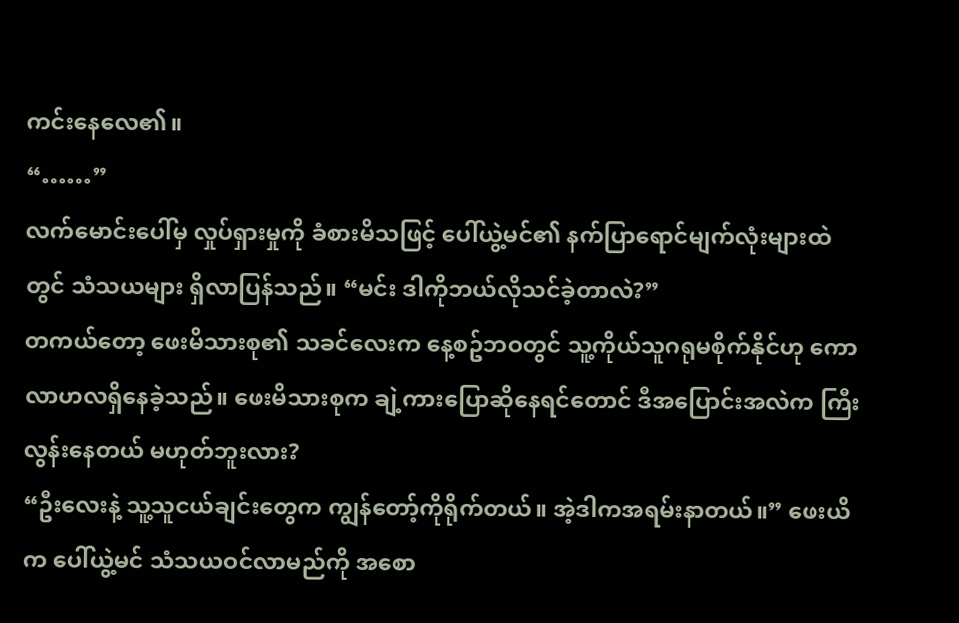ကင်းနေလေ၏။
“……”
လက်မောင်းပေါ်မှ လှုပ်ရှားမှုကို ခံစားမိသဖြင့် ပေါ်ယွဲ့မင်၏ နက်ပြာရောင်မျက်လုံးများထဲတွင် သံသယများ ရှိလာပြန်သည်။ “မင်း ဒါကိုဘယ်လိုသင်ခဲ့တာလဲ?”
တကယ်တော့ ဖေးမိသားစု၏ သခင်လေးက နေ့စဥ်ဘဝတွင် သူ့ကိုယ်သူဂရုမစိုက်နိုင်ဟု ကောလာဟလရှိနေခဲ့သည်။ ဖေးမိသားစုက ချဲ့ကားပြောဆိုနေရင်တောင် ဒီအပြောင်းအလဲက ကြီးလွန်းနေတယ် မဟုတ်ဘူးလား?
“ဦးလေးနဲ့ သူ့သူငယ်ချင်းတွေက ကျွန်တော့်ကိုရိုက်တယ်။ အဲ့ဒါကအရမ်းနာတယ်။” ဖေးယိက ပေါ်ယွဲ့မင် သံသယဝင်လာမည်ကို အစော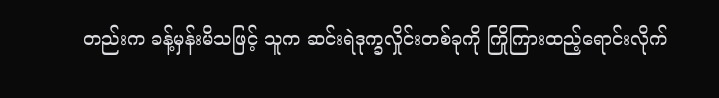တည်းက ခန့်မှန်းမိသဖြင့် သူက ဆင်းရဲဒုက္ခလှိုင်းတစ်ခုကို ကြိုကြားထည့်ရောင်းလိုက်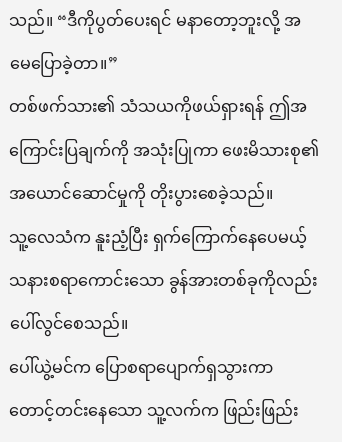သည်။ “ဒီကိုပွတ်ပေးရင် မနာတော့ဘူးလို့ အမေပြောခဲ့တာ။”
တစ်ဖက်သား၏ သံသယကိုဖယ်ရှားရန် ဤအကြောင်းပြချက်ကို အသုံးပြုကာ ဖေးမိသားစု၏ အယောင်ဆောင်မှုကို တိုးပွားစေခဲ့သည်။
သူ့လေသံက နူးညံ့ပြီး ရှက်ကြောက်နေပေမယ့် သနားစရာကောင်းသော ခွန်အားတစ်ခုကိုလည်း ပေါ်လွင်စေသည်။
ပေါ်ယွဲ့မင်က ပြောစရာပျောက်ရှသွားကာ တောင့်တင်းနေသော သူ့လက်က ဖြည်းဖြည်း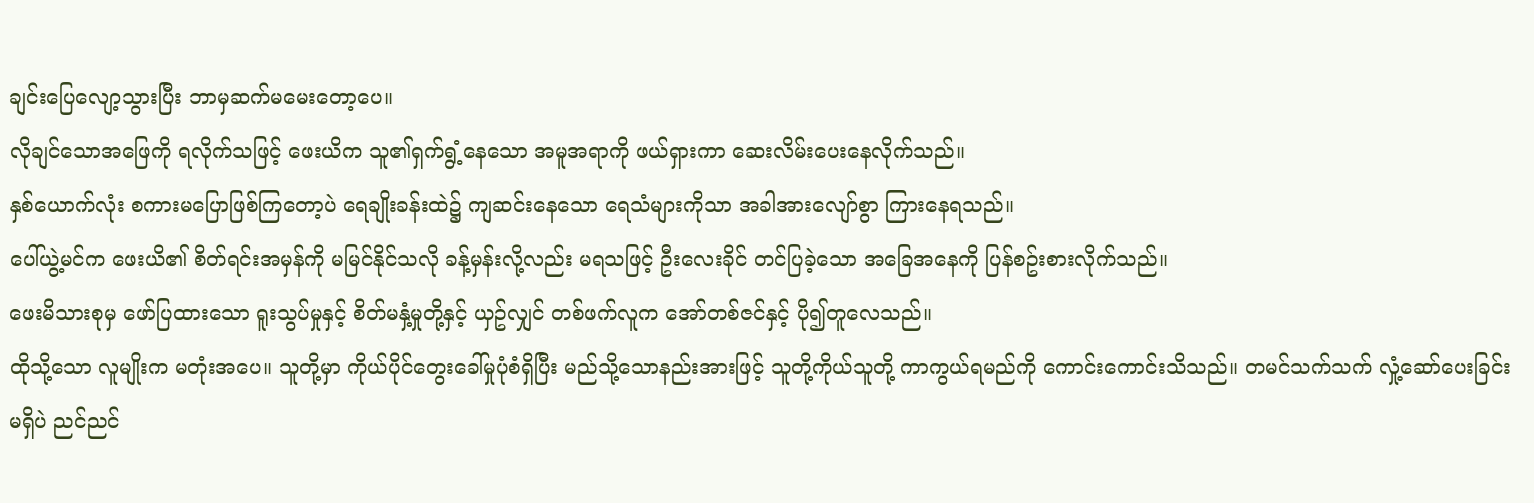ချင်းပြေလျော့သွားပြီး ဘာမှဆက်မမေးတော့ပေ။
လိုချင်သောအဖြေကို ရလိုက်သဖြင့် ဖေးယိက သူ၏ရှက်ရွံ့နေသော အမူအရာကို ဖယ်ရှားကာ ဆေးလိမ်းပေးနေလိုက်သည်။
နှစ်ယောက်လုံး စကားမပြောဖြစ်ကြတော့ပဲ ရေချိုးခန်းထဲ၌ ကျဆင်းနေသော ရေသံများကိုသာ အခါအားလျော်စွာ ကြားနေရသည်။
ပေါ်ယွဲ့မင်က ဖေးယိ၏ စိတ်ရင်းအမှန်ကို မမြင်နိုင်သလို ခန့်မှန်းလို့လည်း မရသဖြင့် ဦးလေးခိုင် တင်ပြခဲ့သော အခြေအနေကို ပြန်စဥ်းစားလိုက်သည်။
ဖေးမိသားစုမှ ဖော်ပြထားသော ရူးသွပ်မှုနှင့် စိတ်မနှံ့မှုတို့နှင့် ယှဥ်လျှင် တစ်ဖက်လူက အော်တစ်ဇင်နှင့် ပို၍တူလေသည်။
ထိုသို့သော လူမျိုးက မတုံးအပေ။ သူတို့မှာ ကိုယ်ပိုင်တွေးခေါ်မှုပုံစံရှိပြီး မည်သို့သောနည်းအားဖြင့် သူတို့ကိုယ်သူတို့ ကာကွယ်ရမည်ကို ကောင်းကောင်းသိသည်။ တမင်သက်သက် လှုံ့ဆော်ပေးခြင်းမရှိပဲ ညင်ညင်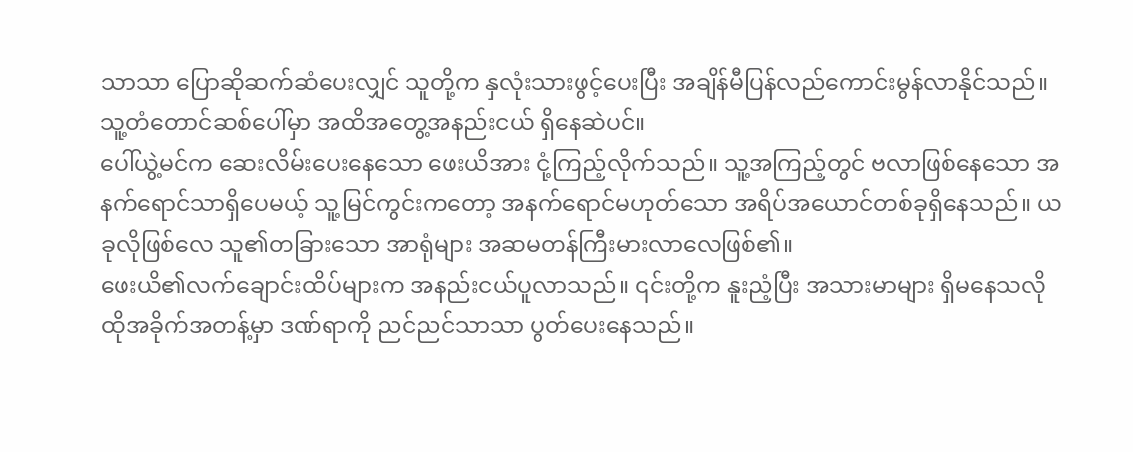သာသာ ပြောဆိုဆက်ဆံပေးလျှင် သူတို့က နှလုံးသားဖွင့်ပေးပြီး အချိန်မီပြန်လည်ကောင်းမွန်လာနိုင်သည်။
သူ့တံတောင်ဆစ်ပေါ်မှာ အထိအတွေ့အနည်းငယ် ရှိနေဆဲပင်။
ပေါ်ယွဲ့မင်က ဆေးလိမ်းပေးနေသော ဖေးယိအား ငုံ့ကြည့်လိုက်သည်။ သူ့အကြည့်တွင် ဗလာဖြစ်နေသော အနက်ရောင်သာရှိပေမယ့် သူ့မြင်ကွင်းကတော့ အနက်ရောင်မဟုတ်သော အရိပ်အယောင်တစ်ခုရှိနေသည်။ ယခုလိုဖြစ်လေ သူ၏တခြားသော အာရုံများ အဆမတန်ကြီးမားလာလေဖြစ်၏။
ဖေးယိ၏လက်ချောင်းထိပ်များက အနည်းငယ်ပူလာသည်။ ၎င်းတို့က နူးညံ့ပြီး အသားမာများ ရှိမနေသလို ထိုအခိုက်အတန့်မှာ ဒဏ်ရာကို ညင်ညင်သာသာ ပွတ်ပေးနေသည်။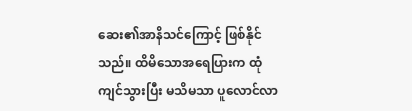ဆေး၏အာနိသင်ကြောင့် ဖြစ်နိုင်သည်။ ထိမိသောအရေပြားက ထုံကျင်သွားပြီး မသိမသာ ပူလောင်လာ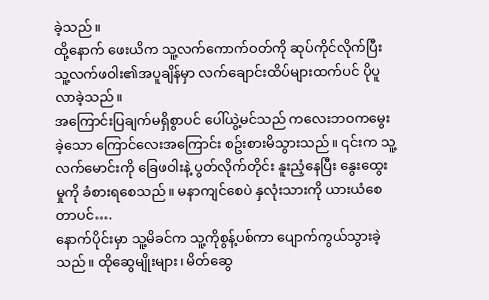ခဲ့သည်။
ထို့နောက် ဖေးယိက သူ့လက်ကောက်ဝတ်ကို ဆုပ်ကိုင်လိုက်ပြီး သူ့လက်ဖဝါး၏အပူချိန်မှာ လက်ချောင်းထိပ်များထက်ပင် ပိုပူလာခဲ့သည်။
အကြောင်းပြချက်မရှိစွာပင် ပေါ်ယွဲ့မင်သည် ကလေးဘဝကမွေးခဲ့သော ကြောင်လေးအကြောင်း စဥ်းစားမိသွားသည်။ ၎င်းက သူ့လက်မောင်းကို ခြေဖဝါးနဲ့ ပွတ်လိုက်တိုင်း နူးညံ့နေပြီး နွေးထွေးမှုကို ခံစားရစေသည်။ မနာကျင်စေပဲ နှလုံးသားကို ယားယံစေတာပင်….
နောက်ပိုင်းမှာ သူ့မိခင်က သူ့ကိုစွန့်ပစ်ကာ ပျောက်ကွယ်သွားခဲ့သည်။ ထိုဆွေမျိုးများ၊ မိတ်ဆွေ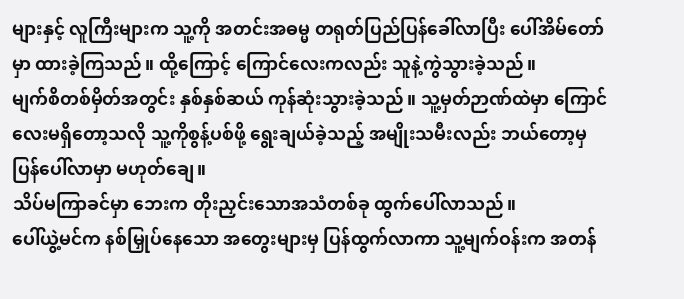များနှင့် လူကြီးများက သူ့ကို အတင်းအဓမ္မ တရုတ်ပြည်ပြန်ခေါ်လာပြီး ပေါ်အိမ်တော်မှာ ထားခဲ့ကြသည်။ ထို့ကြောင့် ကြောင်လေးကလည်း သူနဲ့ကွဲသွားခဲ့သည်။
မျက်စိတစ်မှိတ်အတွင်း နှစ်နှစ်ဆယ် ကုန်ဆုံးသွားခဲ့သည်။ သူ့မှတ်ဉာဏ်ထဲမှာ ကြောင်လေးမရှိတော့သလို သူ့ကိုစွန့်ပစ်ဖို့ ရွေးချယ်ခဲ့သည့် အမျိုးသမီးလည်း ဘယ်တော့မှ ပြန်ပေါ်လာမှာ မဟုတ်ချေ။
သိပ်မကြာခင်မှာ ဘေးက တိုးညှင်းသောအသံတစ်ခု ထွက်ပေါ်လာသည်။
ပေါ်ယွဲ့မင်က နစ်မြှုပ်နေသော အတွေးများမှ ပြန်ထွက်လာကာ သူ့မျက်ဝန်းက အတန်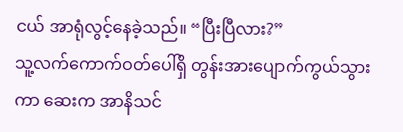ငယ် အာရုံလွင့်နေခဲ့သည်။ “ပြီးပြီလား?”
သူ့လက်ကောက်ဝတ်ပေါ်ရှိ တွန်းအားပျောက်ကွယ်သွားကာ ဆေးက အာနိသင်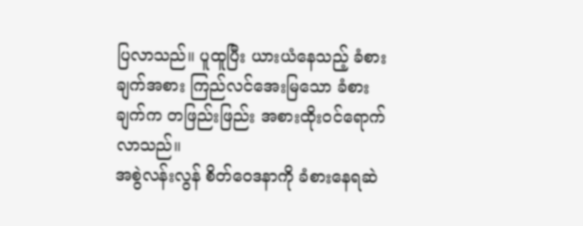ပြလာသည်။ ပူထူပြီး ယားယံနေသည့် ခံစားချက်အစား ကြည်လင်အေးမြသော ခံစားချက်က တဖြည်းဖြည်း အစားထိုးဝင်ရောက်လာသည်။
အစွဲလန်းလွန် စိတ်ဝေဒနာကို ခံစားနေရဆဲ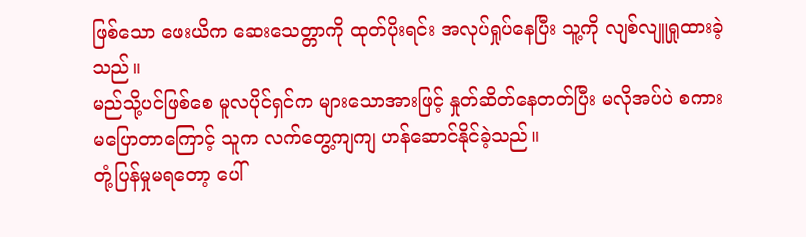ဖြစ်သော ဖေးယိက ဆေးသေတ္တာကို ထုတ်ပိုးရင်း အလုပ်ရှုပ်နေပြီး သူ့ကို လျစ်လျူရှုထားခဲ့သည်။
မည်သို့ပင်ဖြစ်စေ မူလပိုင်ရှင်က များသောအားဖြင့် နှုတ်ဆိတ်နေတတ်ပြီး မလိုအပ်ပဲ စကားမပြောတာကြောင့် သူက လက်တွေ့ကျကျ ဟန်ဆောင်နိုင်ခဲ့သည်။
တုံ့ပြန်မှုမရတော့ ပေါ်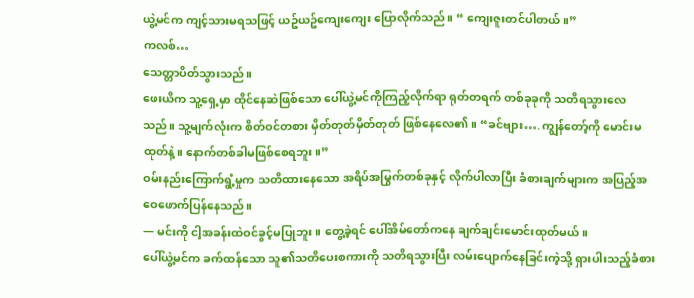ယွဲ့မင်က ကျင့်သားမရသဖြင့် ယဥ်ယဥ်ကျေးကျေး ပြောလိုက်သည်။ “ ကျေးဇူးတင်ပါတယ်။”
ကလစ်…
သေတ္တာပိတ်သွားသည်။
ဖေးယိက သူ့ရှေ့မှာ ထိုင်နေဆဲဖြစ်သော ပေါ်ယွဲ့မင်ကိုကြည့်လိုက်ရာ ရုတ်တရက် တစ်ခုခုကို သတိရသွားလေသည်။ သူ့မျက်လုံးက စိတ်ဝင်တစား မှိတ်တုတ်မှိတ်တုတ် ဖြစ်နေလေ၏။ “ခင်ဗျား…. ကျွန်တော့်ကို မောင်းမထုတ်နဲ့။ နောက်တစ်ခါမဖြစ်စေရဘူး။”
ဝမ်းနည်းကြောက်ရွံ့မှုက သတိထားနေသော အရိပ်အမြွက်တစ်ခုနှင့် လိုက်ပါလာပြီး ခံစားချက်များက အပြည့်အဝေဖောက်ပြန်နေသည်။
— မင်းကို ငါ့အခန်းထဲဝင်ခွင့်မပြုဘူး။ တွေ့ခဲ့ရင် ပေါ်အိမ်တော်ကနေ ချက်ချင်းမောင်းထုတ်မယ်။
ပေါ်ယွဲ့မင်က ခက်ထန်သော သူ၏သတိပေးစကားကို သတိရသွားပြီး လမ်းပျောက်နေခြင်းကဲ့သို့ ရှားပါးသည့်ခံစား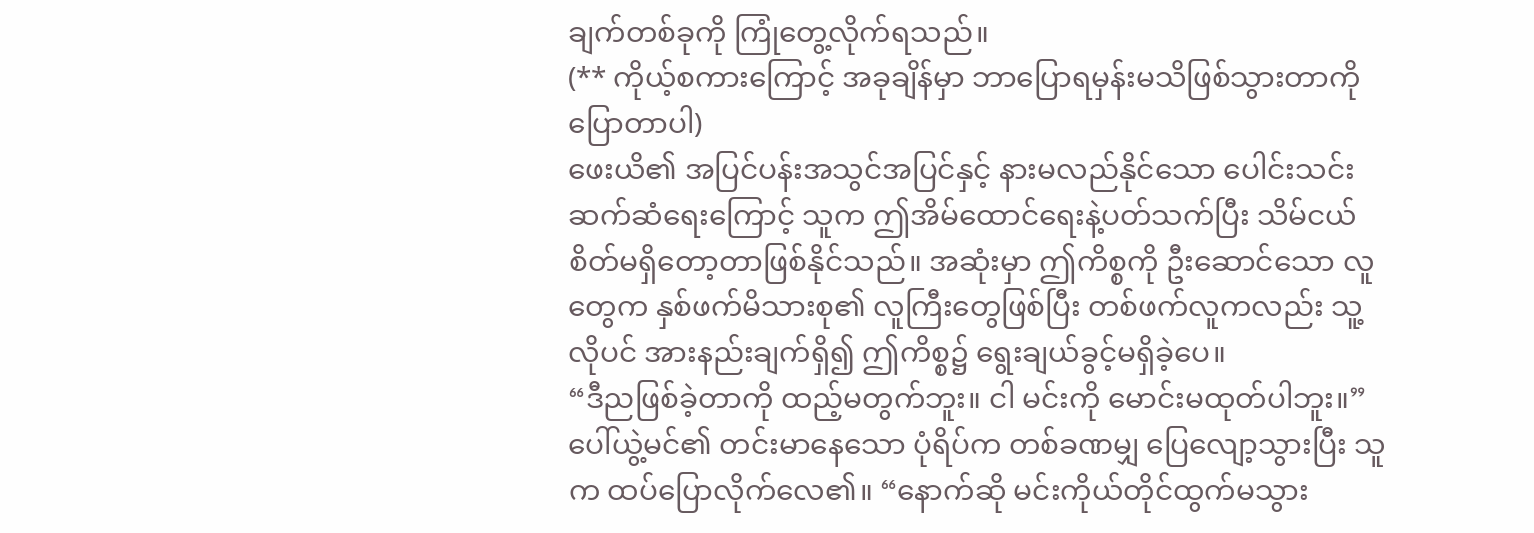ချက်တစ်ခုကို ကြုံတွေ့လိုက်ရသည်။
(** ကိုယ့်စကားကြောင့် အခုချိန်မှာ ဘာပြောရမှန်းမသိဖြစ်သွားတာကို ပြောတာပါ)
ဖေးယိ၏ အပြင်ပန်းအသွင်အပြင်နှင့် နားမလည်နိုင်သော ပေါင်းသင်းဆက်ဆံရေးကြောင့် သူက ဤအိမ်ထောင်ရေးနဲ့ပတ်သက်ပြီး သိမ်ငယ်စိတ်မရှိတော့တာဖြစ်နိုင်သည်။ အဆုံးမှာ ဤကိစ္စကို ဦးဆောင်သော လူတွေက နှစ်ဖက်မိသားစု၏ လူကြီးတွေဖြစ်ပြီး တစ်ဖက်လူကလည်း သူ့လိုပင် အားနည်းချက်ရှိ၍ ဤကိစ္စ၌ ရွေးချယ်ခွင့်မရှိခဲ့ပေ။
“ဒီညဖြစ်ခဲ့တာကို ထည့်မတွက်ဘူး။ ငါ မင်းကို မောင်းမထုတ်ပါဘူး။” ပေါ်ယွဲ့မင်၏ တင်းမာနေသော ပုံရိပ်က တစ်ခဏမျှ ပြေလျော့သွားပြီး သူက ထပ်ပြောလိုက်လေ၏။ “နောက်ဆို မင်းကိုယ်တိုင်ထွက်မသွား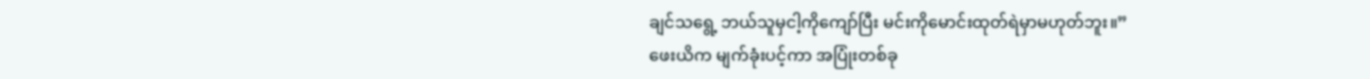ချင်သရွေ့ ဘယ်သူမှငါ့ကိုကျော်ပြီး မင်းကိုမောင်းထုတ်ရဲမှာမဟုတ်ဘူး။”
ဖေးယိက မျက်ခုံးပင့်ကာ အပြုံးတစ်ခု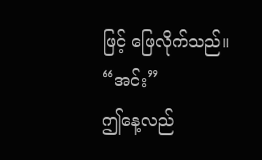ဖြင့် ဖြေလိုက်သည်။ “အင်း”
ဤနေ့လည်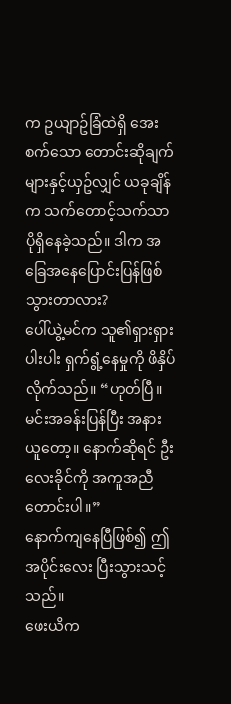က ဥယျာဥ်ခြံထဲရှိ အေးစက်သော တောင်းဆိုချက်များနှင့်ယှဥ်လျှင် ယခုချိန်က သက်တောင့်သက်သာပိုရှိနေခဲ့သည်။ ဒါက အခြေအနေပြောင်းပြန်ဖြစ်သွားတာလား?
ပေါ်ယွဲ့မင်က သူ၏ရှားရှားပါးပါး ရှက်ရွံ့နေမှုကို ဖိနှိပ်လိုက်သည်။ “ဟုတ်ပြီ။ မင်းအခန်းပြန်ပြီး အနားယူတော့။ နောက်ဆိုရင် ဦးလေးခိုင်ကို အကူအညီတောင်းပါ။”
နောက်ကျနေပြီဖြစ်၍ ဤအပိုင်းလေး ပြီးသွားသင့်သည်။
ဖေးယိက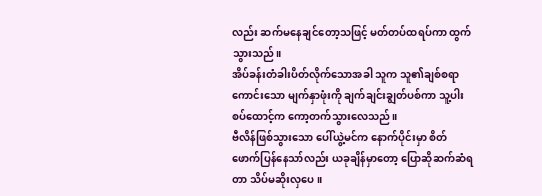လည်း ဆက်မနေချင်တော့သဖြင့် မတ်တပ်ထရပ်ကာ ထွက်သွားသည်။
အိပ်ခန်းတံခါးပိတ်လိုက်သောအခါ သူက သူ၏ချစ်စရာကောင်းသော မျက်နှာဖုံးကို ချက်ချင်းချွတ်ပစ်ကာ သူ့ပါးစပ်ထောင့်က ကော့တက်သွားလေသည်။
ဗီလိန်ဖြစ်သွားသော ပေါ်ယွဲ့မင်က နောက်ပိုင်းမှာ စိတ်ဖောက်ပြန်နေသာ်လည်း ယခုချိန်မှာတော့ ပြောဆိုဆက်ဆံရတာ သိပ်မဆိုးလှပေ။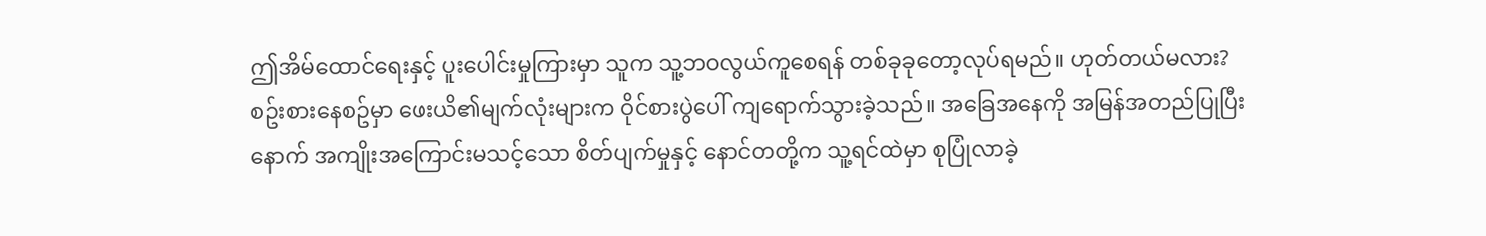ဤအိမ်ထောင်ရေးနှင့် ပူးပေါင်းမှုကြားမှာ သူက သူ့ဘဝလွယ်ကူစေရန် တစ်ခုခုတော့လုပ်ရမည်။ ဟုတ်တယ်မလား?
စဥ်းစားနေစဥ်မှာ ဖေးယိ၏မျက်လုံးများက ဝိုင်စားပွဲပေါ် ကျရောက်သွားခဲ့သည်။ အခြေအနေကို အမြန်အတည်ပြုပြီးနောက် အကျိုးအကြောင်းမသင့်သော စိတ်ပျက်မှုနှင့် နောင်တတို့က သူ့ရင်ထဲမှာ စုပြုံလာခဲ့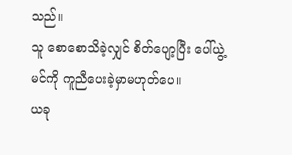သည်။
သူ စောစောသိခဲ့လျှင် စိတ်ပျော့ပြီး ပေါ်ယွဲ့မင်ကို ကူညီပေးခဲ့မှာမဟုတ်ပေ။
ယခု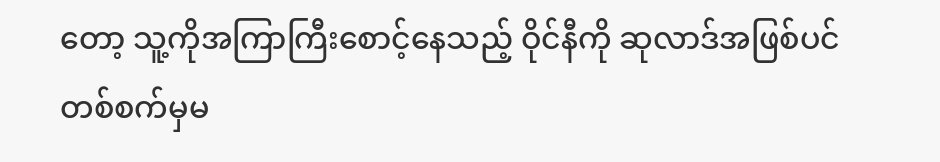တော့ သူ့ကိုအကြာကြီးစောင့်နေသည့် ဝိုင်နီကို ဆုလာဒ်အဖြစ်ပင် တစ်စက်မှမ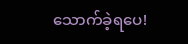သောက်ခဲ့ရပေ!